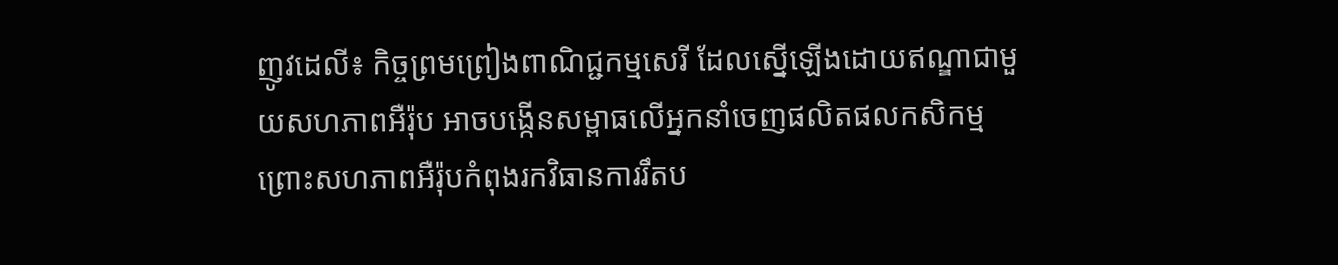ញូវដេលី៖ កិច្ចព្រមព្រៀងពាណិជ្ជកម្មសេរី ដែលស្នើឡើងដោយឥណ្ឌាជាមួយសហភាពអឺរ៉ុប អាចបង្កើនសម្ពាធលើអ្នកនាំចេញផលិតផលកសិកម្ម ព្រោះសហភាពអឺរ៉ុបកំពុងរកវិធានការរឹតប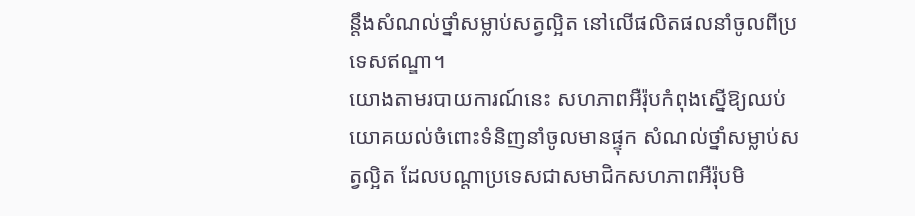ន្តឹងសំណល់ថ្នាំសម្លាប់សត្វល្អិត នៅលើផលិតផលនាំចូលពីប្រទេសឥណ្ឌា។
យោងតាមរបាយការណ៍នេះ សហភាពអឺរ៉ុបកំពុងស្នើឱ្យឈប់យោគយល់ចំពោះទំនិញនាំចូលមានផ្ទុក សំណល់ថ្នាំសម្លាប់សត្វល្អិត ដែលបណ្តាប្រទេសជាសមាជិកសហភាពអឺរ៉ុបមិ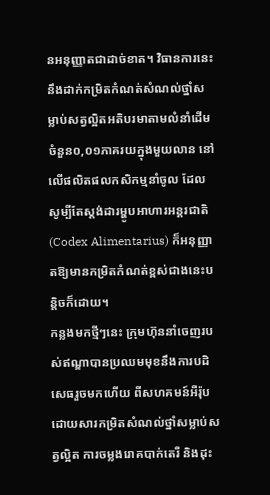នអនុញ្ញាតជាដាច់ខាត។ វិធានការនេះនឹងដាក់កម្រិតកំណត់សំណល់ថ្នាំសម្លាប់សត្វល្អិតអតិបរមាតាមលំនាំដើមចំនួន០,០១ភាគរយក្នុងមួយលាន នៅលើផលិតផលកសិកម្មនាំចូល ដែលសូម្បីតែស្តង់ដារម្ហូបអាហារអន្តរជាតិ (Codex Alimentarius) ក៏អនុញ្ញាតឱ្យមានកម្រិតកំណត់ខ្ពស់ជាងនេះបន្តិចក៏ដោយ។
កន្លងមកថ្មីៗនេះ ក្រុមហ៊ុននាំចេញរបស់ឥណ្ឌាបានប្រឈមមុខនឹងការបដិសេធរួចមកហើយ ពីសហគមន៍អឺរ៉ុប ដោយសារកម្រិតសំណល់ថ្នាំសម្លាប់សត្វល្អិត ការចម្លងរោគបាក់តេរី និងដុះ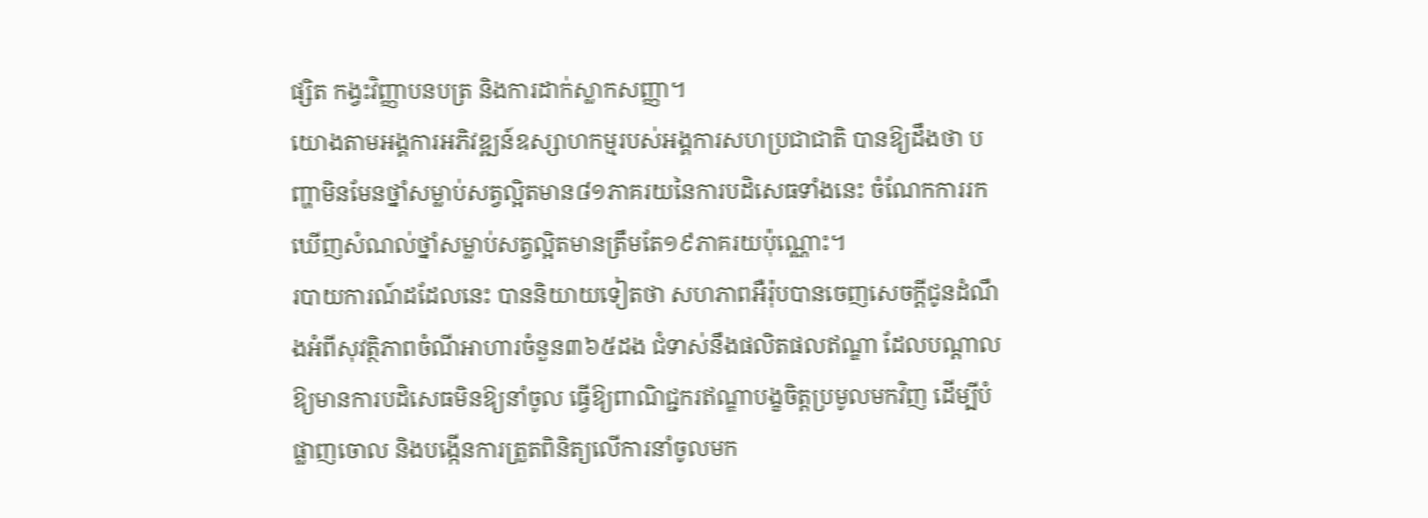ផ្សិត កង្វះវិញ្ញាបនបត្រ និងការដាក់ស្លាកសញ្ញា។
យោងតាមអង្គការអភិវឌ្ឍន៍ឧស្សាហកម្មរបស់អង្គការសហប្រជាជាតិ បានឱ្យដឹងថា បញ្ហាមិនមែនថ្នាំសម្លាប់សត្វល្អិតមាន៨១ភាគរយនៃការបដិសេធទាំងនេះ ចំណែកការរកឃើញសំណល់ថ្នាំសម្លាប់សត្វល្អិតមានត្រឹមតែ១៩ភាគរយប៉ុណ្ណោះ។
របាយការណ៍ដដែលនេះ បាននិយាយទៀតថា សហភាពអឺរ៉ុបបានចេញសេចក្តីជូនដំណឹងអំពីសុវត្ថិភាពចំណីអាហារចំនួន៣៦៥ដង ជំទាស់នឹងផលិតផលឥណ្ឌា ដែលបណ្តាលឱ្យមានការបដិសេធមិនឱ្យនាំចូល ធ្វើឱ្យពាណិជ្ជករឥណ្ឌាបង្ខចិត្តប្រមូលមកវិញ ដើម្បីបំផ្លាញចោល និងបង្កើនការត្រួតពិនិត្យលើការនាំចូលមក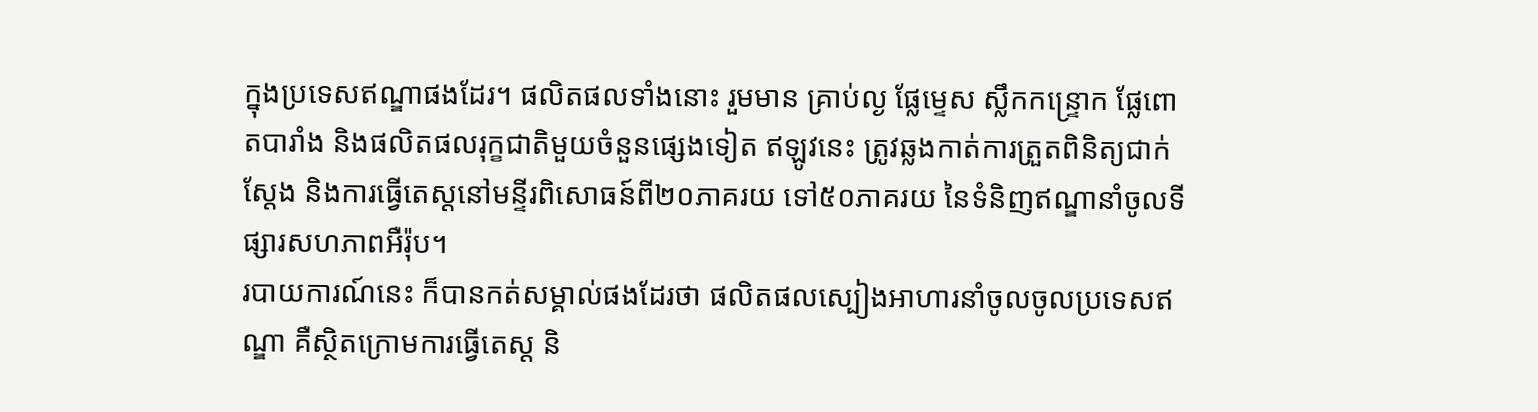ក្នុងប្រទេសឥណ្ឌាផងដែរ។ ផលិតផលទាំងនោះ រួមមាន គ្រាប់ល្ង ផ្លែម្ទេស ស្លឹកកន្ទ្រោក ផ្លែពោតបារាំង និងផលិតផលរុក្ខជាតិមួយចំនួនផ្សេងទៀត ឥឡូវនេះ ត្រូវឆ្លងកាត់ការត្រួតពិនិត្យជាក់ស្តែង និងការធ្វើតេស្តនៅមន្ទីរពិសោធន៍ពី២០ភាគរយ ទៅ៥០ភាគរយ នៃទំនិញឥណ្ឌានាំចូលទីផ្សារសហភាពអឺរ៉ុប។
របាយការណ៍នេះ ក៏បានកត់សម្គាល់ផងដែរថា ផលិតផលស្បៀងអាហារនាំចូលចូលប្រទេសឥណ្ឌា គឺស្ថិតក្រោមការធ្វើតេស្ត និ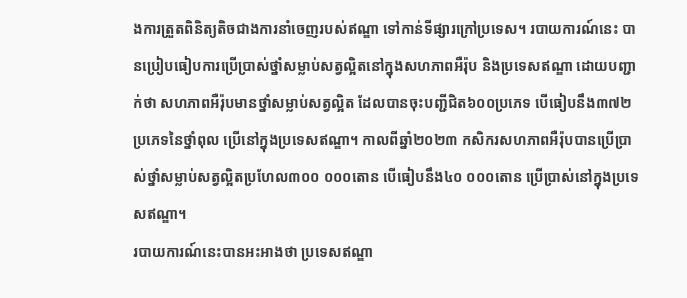ងការត្រួតពិនិត្យតិចជាងការនាំចេញរបស់ឥណ្ឌា ទៅកាន់ទីផ្សារក្រៅប្រទេស។ របាយការណ៍នេះ បានប្រៀបធៀបការប្រើប្រាស់ថ្នាំសម្លាប់សត្វល្អិតនៅក្នុងសហភាពអឺរ៉ុប និងប្រទេសឥណ្ឌា ដោយបញ្ជាក់ថា សហភាពអឺរ៉ុបមានថ្នាំសម្លាប់សត្វល្អិត ដែលបានចុះបញ្ជីជិត៦០០ប្រភេទ បើធៀបនឹង៣៧២ប្រភេទនៃថ្នាំពុល ប្រើនៅក្នុងប្រទេសឥណ្ឌា។ កាលពីឆ្នាំ២០២៣ កសិករសហភាពអឺរ៉ុបបានប្រើប្រាស់ថ្នាំសម្លាប់សត្វល្អិតប្រហែល៣០០ ០០០តោន បើធៀបនឹង៤០ ០០០តោន ប្រើប្រាស់នៅក្នុងប្រទេសឥណ្ឌា។
របាយការណ៍នេះបានអះអាងថា ប្រទេសឥណ្ឌា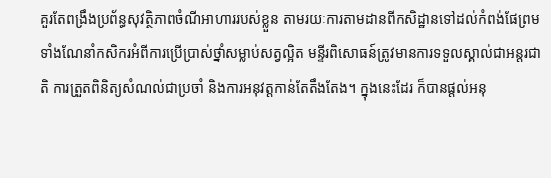គួរតែពង្រឹងប្រព័ន្ធសុវត្ថិភាពចំណីអាហាររបស់ខ្លួន តាមរយៈការតាមដានពីកសិដ្ឋានទៅដល់កំពង់ផែព្រមទាំងណែនាំកសិករអំពីការប្រើប្រាស់ថ្នាំសម្លាប់សត្វល្អិត មន្ទីរពិសោធន៍ត្រូវមានការទទួលស្គាល់ជាអន្តរជាតិ ការត្រួតពិនិត្យសំណល់ជាប្រចាំ និងការអនុវត្តកាន់តែតឹងតែង។ ក្នុងនេះដែរ ក៏បានផ្តល់អនុ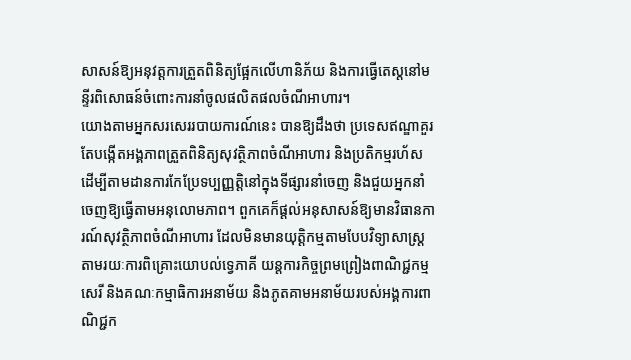សាសន៍ឱ្យអនុវត្តការត្រួតពិនិត្យផ្អែកលើហានិភ័យ និងការធ្វើតេស្តនៅមន្ទីរពិសោធន៍ចំពោះការនាំចូលផលិតផលចំណីអាហារ។
យោងតាមអ្នកសរសេររបាយការណ៍នេះ បានឱ្យដឹងថា ប្រទេសឥណ្ឌាគួរតែបង្កើតអង្គភាពត្រួតពិនិត្យសុវត្ថិភាពចំណីអាហារ និងប្រតិកម្មរហ័ស ដើម្បីតាមដានការកែប្រែទប្បញ្ញត្តិនៅក្នុងទីផ្សារនាំចេញ និងជួយអ្នកនាំចេញឱ្យធ្វើតាមអនុលោមភាព។ ពួកគេក៏ផ្តល់អនុសាសន៍ឱ្យមានវិធានការណ៍សុវត្ថិភាពចំណីអាហារ ដែលមិនមានយុត្តិកម្មតាមបែបវិទ្យាសាស្ត្រតាមរយៈការពិគ្រោះយោបល់ទ្វេភាគី យន្តការកិច្ចព្រមព្រៀងពាណិជ្ជកម្មសេរី និងគណៈកម្មាធិការអនាម័យ និងភូតគាមអនាម័យរបស់អង្គការពាណិជ្ជក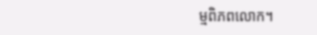ម្មពិភពលោក។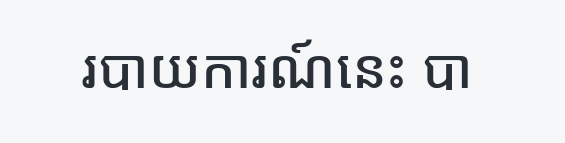របាយការណ៍នេះ បា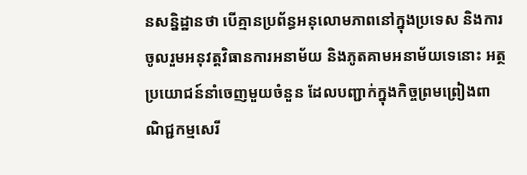នសន្និដ្ឋានថា បើគ្មានប្រព័ន្ធអនុលោមភាពនៅក្នុងប្រទេស និងការចូលរួមអនុវត្តវិធានការអនាម័យ និងភូតគាមអនាម័យទេនោះ អត្ថប្រយោជន៍នាំចេញមួយចំនួន ដែលបញ្ជាក់ក្នុងកិច្ចព្រមព្រៀងពាណិជ្ជកម្មសេរី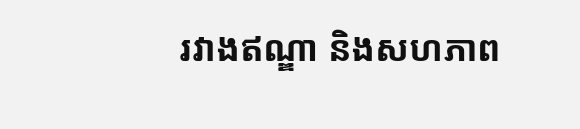រវាងឥណ្ឌា និងសហភាព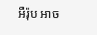អឺរ៉ុប អាច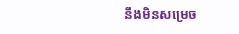នឹងមិនសម្រេច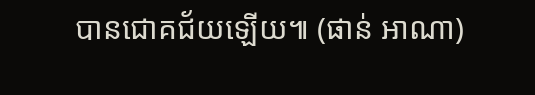បានជោគជ័យឡើយ៕ (ផាន់ អាណា)